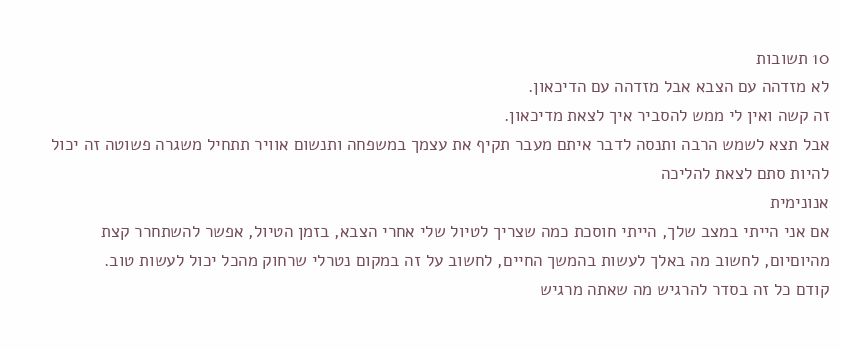10 תשובות
לא מזדהה עם הצבא אבל מזדהה עם הדיכאון.
זה קשה ואין לי ממש להסביר איך לצאת מדיכאון.
אבל תצא לשמש הרבה ותנסה לדבר איתם מעבר תקיף את עצמך במשפחה ותנשום אוויר תתחיל משגרה פשוטה זה יכול להיות סתם לצאת להליכה
אנונימית
אם אני הייתי במצב שלך, הייתי חוסכת כמה שצריך לטיול שלי אחרי הצבא, בזמן הטיול, אפשר להשתחרר קצת מהיוםיום, לחשוב מה באלך לעשות בהמשך החיים, לחשוב על זה במקום נטרלי שרחוק מהכל יכול לעשות טוב.
קודם כל זה בסדר להרגיש מה שאתה מרגיש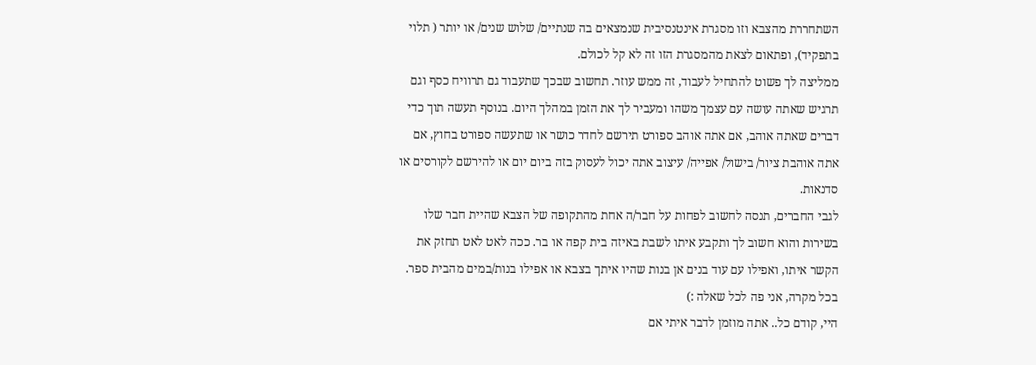השתחררת מהצבא וזו מסגרת אינטנסיבית שנמצאים בה שנתיים/ שלוש שנים/ או יותר ( תלוי בתפקיד), ופתאום לצאת מהמסגרת הזו זה לא קל לכולם.
ממליצה לך פשוט להתחיל לעבוד, זה ממש עוזר. תחשוב שבכך שתעבוד גם תרוויח כסף וגם תרגיש שאתה עושה עם עצמך משהו ומעביר לך את הזמן במהלך היום. בנוסף תעשה תוך כדי דברים שאתה אוהב, אם אתה אוהב ספורט תירשם לחדר כושר או שתעשה ספורט בחוץ, אם אתה אוהבת ציור/ בישול/ אפייה/ עיצוב אתה יכול לעסוק בזה ביום יום או להירשם לקורסים או סדנאות.
לגבי החברים, תנסה לחשוב לפחות על חבר/ה אחת מהתקופה של הצבא שהיית חבר שלו בשירות והוא חשוב לך ותקבע איתו לשבת באיזה בית קפה או בר. ככה לאט לאט תחזק את הקשר איתו, ואפילו עם עוד בנים אן בנות שהיו איתך בצבא או אפילו בנות/במים מהבית ספר.
בכל מקרה, אני פה לכל שאלה :)
היי, קודם כל.. אתה מוזמן לדבר איתי אם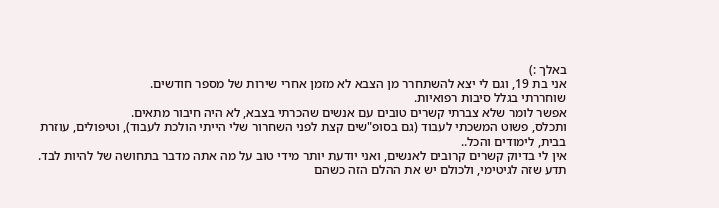באלך :)
אני בת 19, וגם לי יצא להשתחרר מן הצבא לא מזמן אחרי שירות של מספר חודשים.
שוחררתי בגלל סיבות רפואיות.
אפשר לומר שלא צברתי קשרים טובים עם אנשים שהכרתי בצבא, לא היה חיבור מתאים.
ותכלס, פשוט המשכתי לעבוד (גם בסופ"שים קצת לפני השחרור שלי הייתי הולכת לעבוד), וטיפולים, עוזרת בבית, לימודים והכל..
אין לי בדיוק קשרים קרובים לאנשים, ואני יודעת יותר מידי טוב על מה אתה מדבר בתחושה של להיות לבד.
תדע שזה לגיטימי, ולכולם יש את ההלם הזה כשהם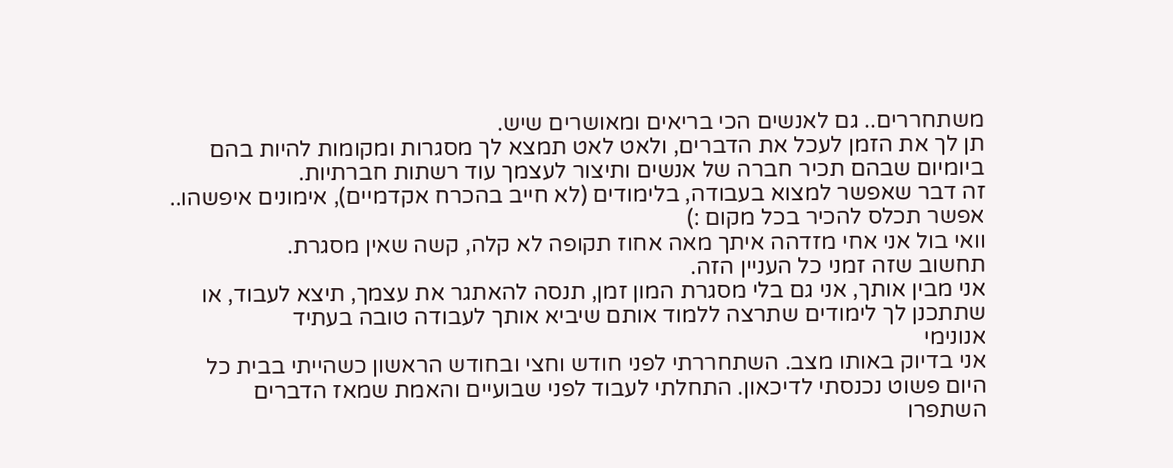משתחררים.. גם לאנשים הכי בריאים ומאושרים שיש.
תן לך את הזמן לעכל את הדברים, ולאט לאט תמצא לך מסגרות ומקומות להיות בהם ביומיום שבהם תכיר חברה של אנשים ותיצור לעצמך עוד רשתות חברתיות.
זה דבר שאפשר למצוא בעבודה, בלימודים (לא חייב בהכרח אקדמיים), אימונים איפשהו.. אפשר תכלס להכיר בכל מקום :)
וואי בול אני אחי מזדהה איתך מאה אחוז תקופה לא קלה, קשה שאין מסגרת.
תחשוב שזה זמני כל העניין הזה.
אני מבין אותך, אני גם בלי מסגרת המון זמן, תנסה להאתגר את עצמך, תיצא לעבוד, או שתתכנן לך לימודים שתרצה ללמוד אותם שיביא אותך לעבודה טובה בעתיד
אנונימי
אני בדיוק באותו מצב. השתחררתי לפני חודש וחצי ובחודש הראשון כשהייתי בבית כל היום פשוט נכנסתי לדיכאון. התחלתי לעבוד לפני שבועיים והאמת שמאז הדברים השתפרו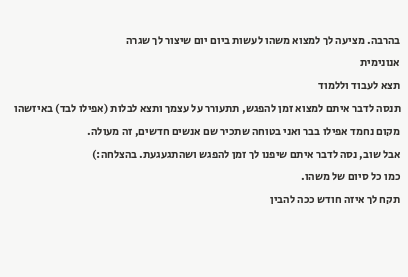בהרבה. מציעה לך למצוא משהו לעשות ביום יום שיצור לך שגרה
אנונימית
תצא לעבוד וללמוד
תנסה לדבר איתם למצוא זמן להפגש, תתעורר על עצמך ותצא לבלות (אפילו לבד) באיזשהו מקום נחמד אפילו בבר ואני בטוחה שתכיר שם אנשים חדשים, זה מעולה.
אבל שוב, נסה לדבר איתם שיפנו לך זמן להפגש ושהתגעגעת. בהצלחה:)
כמו כל סיום של משהו.
תקח לך איזה חודש ככה להבין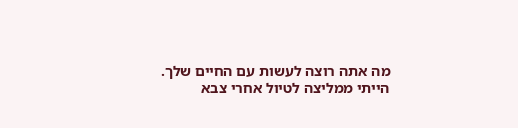מה אתה רוצה לעשות עם החיים שלך.
הייתי ממליצה לטיול אחרי צבא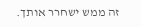זה ממש ישחרר אותך.